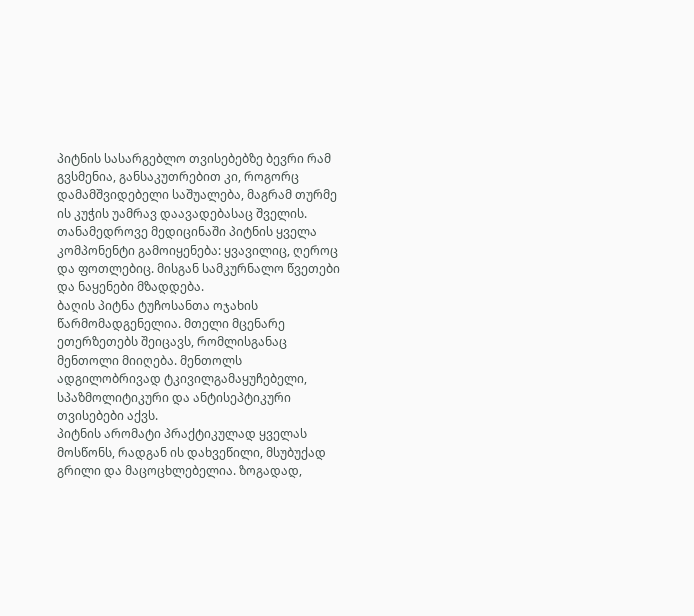პიტნის სასარგებლო თვისებებზე ბევრი რამ გვსმენია, განსაკუთრებით კი, როგორც დამამშვიდებელი საშუალება, მაგრამ თურმე ის კუჭის უამრავ დაავადებასაც შველის. თანამედროვე მედიცინაში პიტნის ყველა კომპონენტი გამოიყენება: ყვავილიც, ღეროც და ფოთლებიც. მისგან სამკურნალო წვეთები და ნაყენები მზადდება.
ბაღის პიტნა ტუჩოსანთა ოჯახის წარმომადგენელია. მთელი მცენარე ეთერზეთებს შეიცავს, რომლისგანაც მენთოლი მიიღება. მენთოლს ადგილობრივად ტკივილგამაყუჩებელი, სპაზმოლიტიკური და ანტისეპტიკური თვისებები აქვს.
პიტნის არომატი პრაქტიკულად ყველას მოსწონს, რადგან ის დახვეწილი, მსუბუქად გრილი და მაცოცხლებელია. ზოგადად,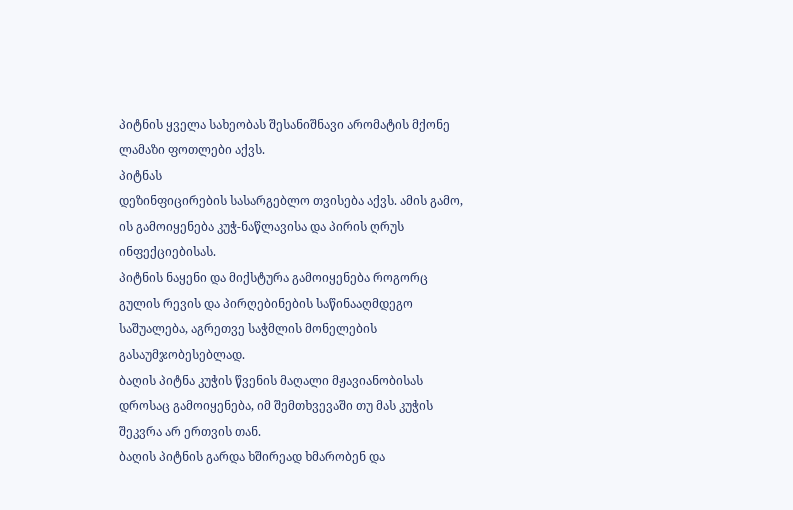პიტნის ყველა სახეობას შესანიშნავი არომატის მქონე ლამაზი ფოთლები აქვს.
პიტნას
დეზინფიცირების სასარგებლო თვისება აქვს. ამის გამო, ის გამოიყენება კუჭ-ნაწლავისა და პირის ღრუს ინფექციებისას.
პიტნის ნაყენი და მიქსტურა გამოიყენება როგორც გულის რევის და პირღებინების საწინააღმდეგო საშუალება, აგრეთვე საჭმლის მონელების გასაუმჯობესებლად.
ბაღის პიტნა კუჭის წვენის მაღალი მჟავიანობისას დროსაც გამოიყენება, იმ შემთხვევაში თუ მას კუჭის შეკვრა არ ერთვის თან.
ბაღის პიტნის გარდა ხშირეად ხმარობენ და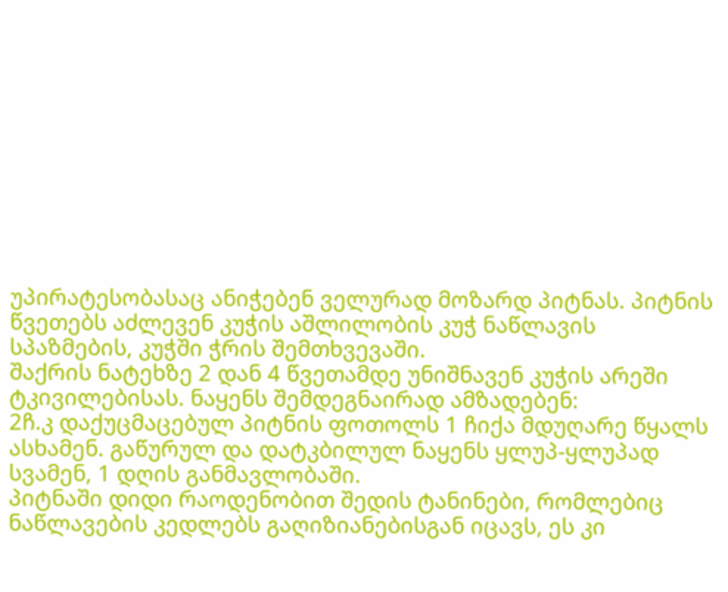უპირატესობასაც ანიჭებენ ველურად მოზარდ პიტნას. პიტნის წვეთებს აძლევენ კუჭის აშლილობის კუჭ ნაწლავის სპაზმების, კუჭში ჭრის შემთხვევაში.
შაქრის ნატეხზე 2 დან 4 წვეთამდე უნიშნავენ კუჭის არეში ტკივილებისას. ნაყენს შემდეგნაირად ამზადებენ:
2ჩ.კ დაქუცმაცებულ პიტნის ფოთოლს 1 ჩიქა მდუღარე წყალს ასხამენ. გაწურულ და დატკბილულ ნაყენს ყლუპ-ყლუპად სვამენ, 1 დღის განმავლობაში.
პიტნაში დიდი რაოდენობით შედის ტანინები, რომლებიც ნაწლავების კედლებს გაღიზიანებისგან იცავს, ეს კი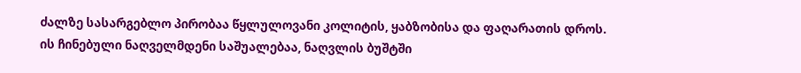ძალზე სასარგებლო პირობაა წყლულოვანი კოლიტის, ყაბზობისა და ფაღარათის დროს.
ის ჩინებული ნაღველმდენი საშუალებაა, ნაღვლის ბუშტში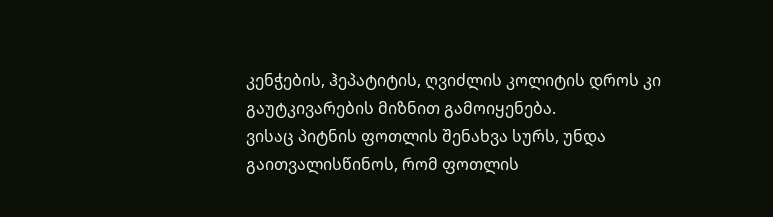კენჭების, ჰეპატიტის, ღვიძლის კოლიტის დროს კი გაუტკივარების მიზნით გამოიყენება.
ვისაც პიტნის ფოთლის შენახვა სურს, უნდა გაითვალისწინოს, რომ ფოთლის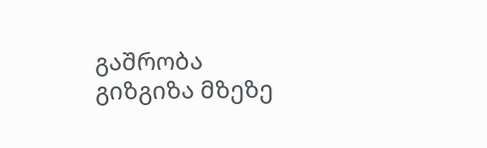გაშრობა გიზგიზა მზეზე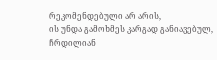რეკომენდებული არ არის,
ის უნდა გამოხმეს კარგად განიავებულ, ჩრდილიან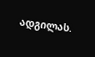ადგილას.